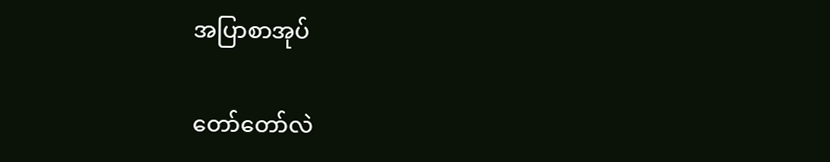အပြာစာအုပ်

တော်တော်လဲ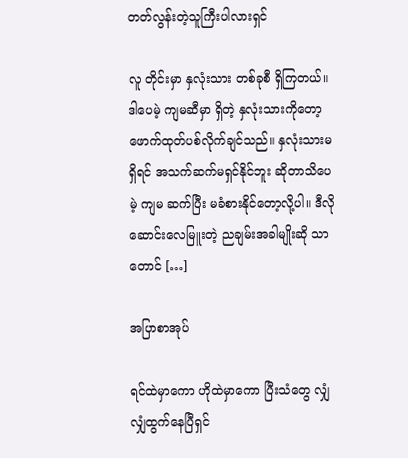တတ်လွန်းတဲ့သူကြီးပါလားရှင်

လူ တိုင်းမှာ နှလုံးသား တစ်ခုစီ ရှိကြတယ်။ ဒါပေမဲ့ ကျမဆီမှာ ရှိတဲ့ နှလုံးသားကိုတော့ ဖောက်ထုတ်ပစ်လိုက်ချင်သည်။ နှလုံးသားမရှိရင် အသက်ဆက်မရှင်နိုင်ဘူး ဆိုတာသိပေမဲ့ ကျမ ဆက်ပြီး မခံစားနိုင်တော့လို့ပါ။ ဒီလို ဆောင်းလေမြူးတဲ့ ညချမ်းအခါမျိုးဆို သာတောင် […]

အပြာစာအုပ်

ရင်ထဲမှာကော ဟိုထဲမှာကော ပြီးသံတွေ လျှံလျှံထွက်နေပြီရှင်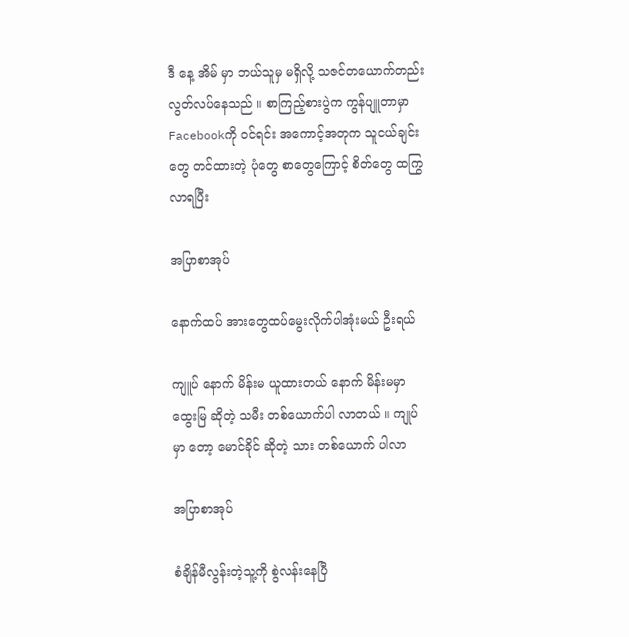ဒီ နေ့ အိမ် မှာ ဘယ်သူမှ မရှိလို့ သဇင်တယောက်တည်း လွတ်လပ်နေသည် ။ စာကြည့်စားပွဲက ကွန်ပျူတာမှာ Facebookကို ဝင်ရင်း အကောင့်အတုက သူငယ်ချင်းတွေ တင်ထားတဲ့ ပုံတွေ စာတွေကြောင့် စိတ်တွေ ထကြွလာရပြီး

အပြာစာအုပ်

နောက်ထပ် အားတွေထပ်မွေးလိုက်ပါအုံးမယ် ဦးရယ်

ကျူပ် နောက် မိန်းမ ယူထားတယ် နောက် မိန်းမမှာ ထွေးမြ ဆိုတဲ့ သမီး တစ်ယောက်ပါ လာတယ် ။ ကျုပ် မှာ တော့ မောင်ခိုင် ဆိုတဲ့ သား တစ်ယောက် ပါလာ

အပြာစာအုပ်

စံချိန်မီလွန်းတဲ့သူ့ကို စွဲလန်းနေပြီ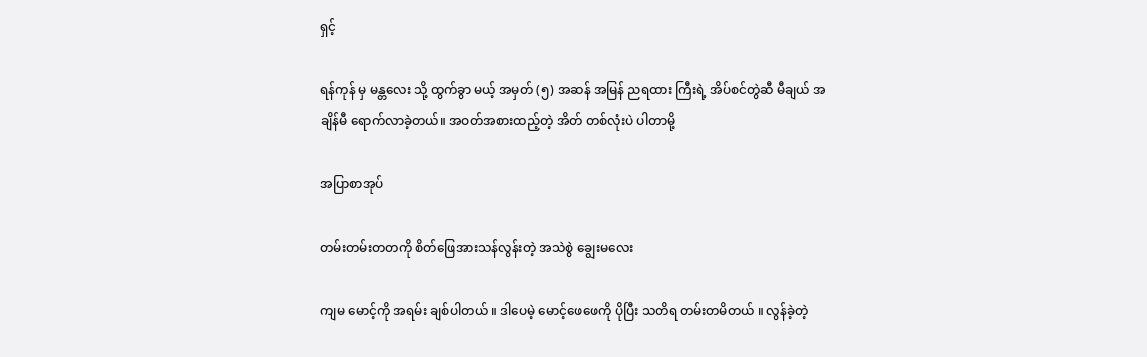ရှင့်

ရန်ကုန် မှ မန္တလေး သို့ ထွက်ခွာ မယ့် အမှတ် (၅) အဆန် အမြန် ညရထား ကြီးရဲ့ အိပ်စင်တွဲဆီ မီချယ် အချိန်မီ ရောက်လာခဲ့တယ်။ အဝတ်အစားထည့်တဲ့ အိတ် တစ်လုံးပဲ ပါတာမို့

အပြာစာအုပ်

တမ်းတမ်းတတကို စိတ်ဖြေအားသန်လွန်းတဲ့ အသဲစွဲ ချွေးမလေး

ကျမ မောင့်ကို အရမ်း ချစ်ပါတယ် ။ ဒါပေမဲ့ မောင့်ဖေဖေကို ပိုပြီး သတိရ တမ်းတမိတယ် ။ လွန်ခဲ့တဲ့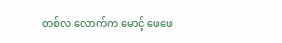တစ်လ လောက်က မောင့် ဖေဖေ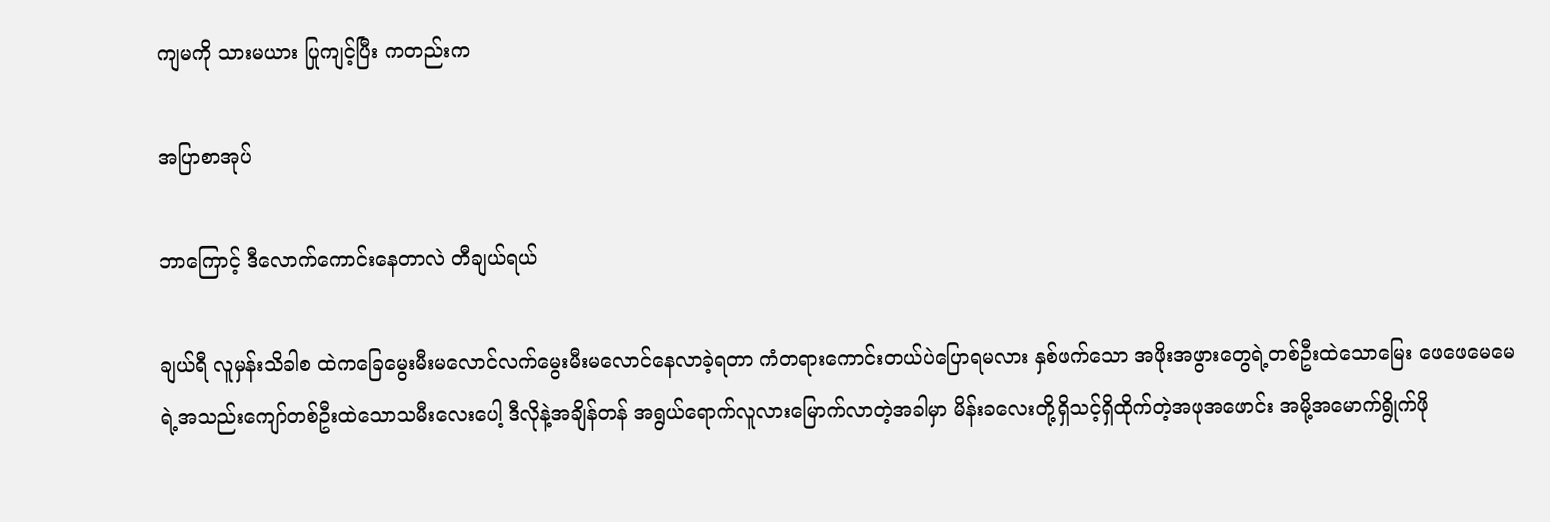ကျမကို သားမယား ပြုကျင့်ပြီး ကတည်းက

အပြာစာအုပ်

ဘာကြောင့် ဒီလောက်ကောင်းနေတာလဲ တီချယ်ရယ်

ချယ်ရီ လူမှန်းသိခါစ ထဲကခြေမွေးမီးမလောင်လက်မွေးမီးမလောင်နေလာခဲ့ရတာ ကံတရားကောင်းတယ်ပဲပြောရမလား နှစ်ဖက်သော အဖိုးအဖွားတွေရဲ့တစ်ဦးထဲသောမြေး ဖေဖေမေမေရဲ့အသည်းကျော်တစ်ဦးထဲသောသမီးလေးပေါ့ ဒီလိုနဲ့အချိန်တန် အရွယ်ရောက်လူလားမြောက်လာတဲ့အခါမှာ မိန်းခလေးတို့ရှိသင့်ရှိထိုက်တဲ့အဖုအဖောင်း အမို့အမောက်ရွိုက်ဖို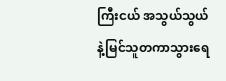ကြီးငယ် အသွယ်သွယ်နဲ့မြင်သူတကာသွားရေ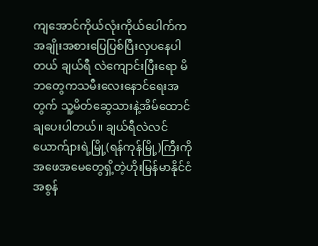ကျအောင်ကိုယ်လုံးကိုယ်ပေါက်ကအချိုးအစားပြေပြစ်ပြီးလှပနေပါတယ် ချယ်ရီ လဲကျောင်းပြီးရော မိဘတွေကသမီးလေးနောင်ရေးအတွက် သူ့မိတ်ဆွေသားနဲ့အိမ်ထောင်ချပေးပါတယ်။ ချယ်ရီလဲလင်ယောက်ျားရဲ့မြို့(ရန်ကုန်မြို့)ကြီးကို အဖေအမေတွေရှိ့တဲ့ဟိုးမြန်မာနိုင်ငံအစွန်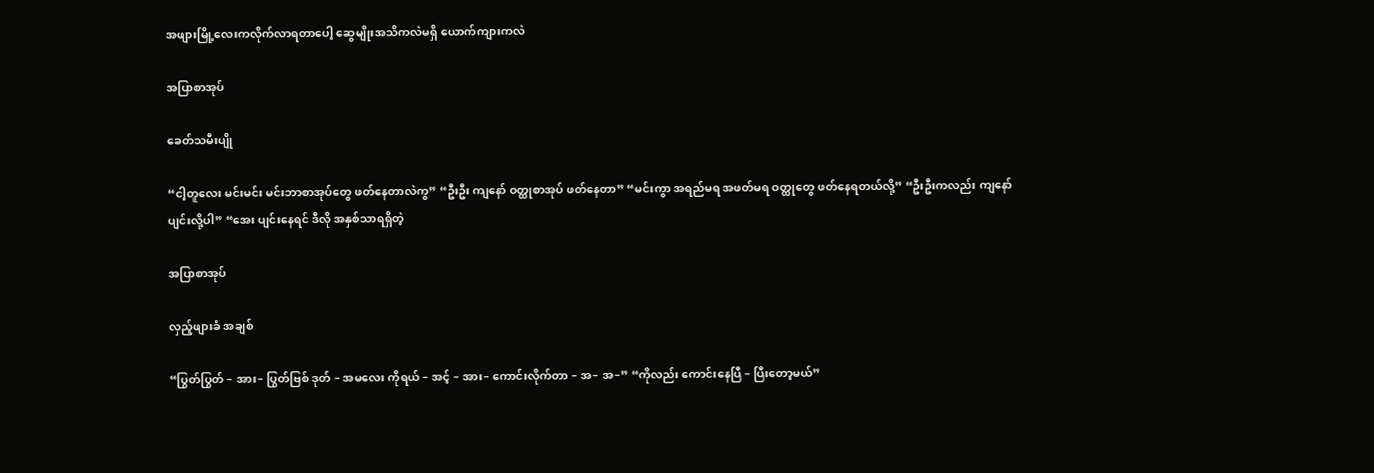အဖျားမြို့လေးကလိုက်လာရတာပေါ့ ဆွေမျိုးအသိကလဲမရှိ ယောက်ကျားကလဲ

အပြာစာအုပ်

ခေတ်သမီးပျို

“ငါ့တူလေး မင်းမင်း မင်းဘာစာအုပ်တွေ ဖတ်နေတာလဲကွ” “ဦးဦး ကျနော် ဝတ္ထုစာအုပ် ဖတ်နေတာ” “မင်းကွာ အရည်မရ အဖတ်မရ ဝတ္ထုတွေ ဖတ်နေရတယ်လို့” “ဦးဦးကလည်း ကျနော် ပျင်းလို့ပါ” “အေး ပျင်းနေရင် ဒီလို အနှစ်သာရရှိတဲ့

အပြာစာအုပ်

လှည့်ဖျားခံ အချစ်

“ပြွတ်ပြွတ် – အား– ပြွတ်ဗြစ် ဒုတ် – အမလေး ကိုရယ် – အင့် – အား– ကောင်းလိုက်တာ – အ– အ–” “ကိုလည်း ကောင်းနေပြီ – ပြီးတော့မယ်”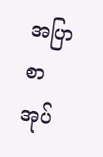အပြာစာအုပ်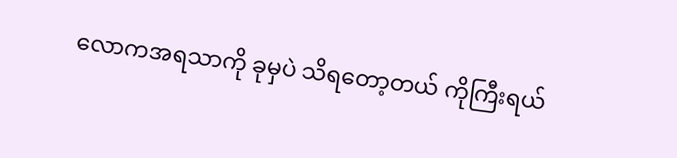လောကအရသာကို ခုမှပဲ သိရတော့တယ် ကိုကြီးရယ်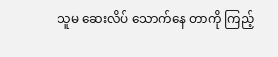သူမ ဆေးလိပ် သောက်နေ တာကို ကြည့်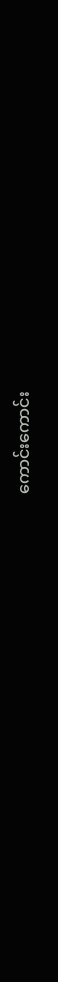ကောင်းကောင်း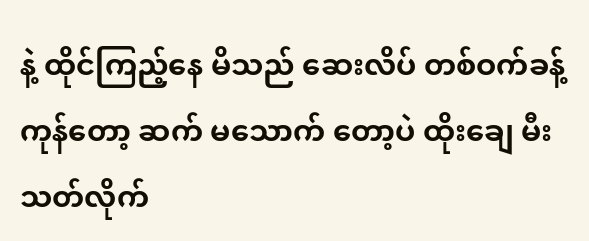နဲ့ ထိုင်ကြည့်နေ မိသည် ဆေးလိပ် တစ်ဝက်ခန့် ကုန်တော့ ဆက် မသောက် တော့ပဲ ထိုးချေ မီးသတ်လိုက်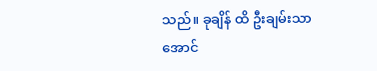သည်။ ခုချိန် ထိ ဦးချမ်းသာအောင်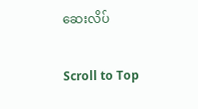ဆေးလိပ်

Scroll to Top